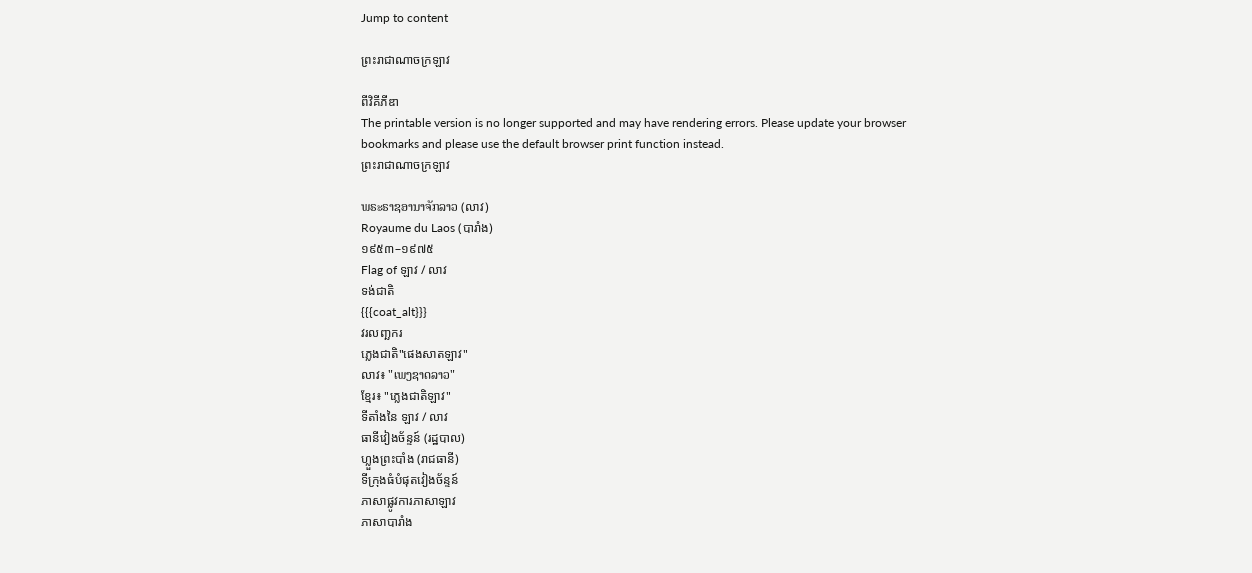Jump to content

ព្រះរាជាណាចក្រឡាវ

ពីវិគីភីឌា
The printable version is no longer supported and may have rendering errors. Please update your browser bookmarks and please use the default browser print function instead.
ព្រះរាជាណាចក្រឡាវ

ພຣະຣາຊອານາຈັກລາວ (លាវ)
Royaume du Laos (បារាំង)
១៩៥៣–១៩៧៥
Flag of ឡាវ / លាវ
ទង់ជាតិ
{{{coat_alt}}}
វរលញ្ឆករ
ភ្លេងជាតិ"ផេងសាតឡាវ"
លាវ៖ "ເພງຊາດລາວ"
ខ្មែរ៖ "ភ្លេងជាតិឡាវ"
ទីតាំងនៃ ឡាវ / លាវ
ធានីវៀងច័ន្ទន៍ (រដ្ឋបាល)
ហ្លួងព្រះបាំង (រាជធានី)
ទីក្រុងធំបំផុតវៀងច័ន្ទន៍
ភាសាផ្លូវការភាសាឡាវ
ភាសាបារាំង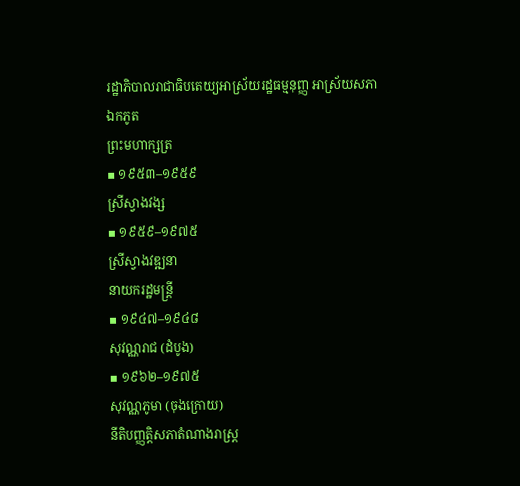រដ្ឋាភិបាលរាជាធិបតេយ្យអាស្រ័យរដ្ឋធម្មនុញ្ញ អាស្រ័យសភាឯកភូត
ព្រះមហាក្សត្រ
▪ ១៩៥៣–១៩៥៩
ស្រីស្វាងវង្ស
▪ ១៩៥៩–១៩៧៥
ស្រីស្វាងវឌ្ឍនា
នាយករដ្ឋមន្រ្តី
▪ ១៩៤៧–១៩៤៨
សុវណ្ណរាជ (ដំបូង)
▪ ១៩៦២–១៩៧៥
សុវណ្ណភូមា (ចុងក្រោយ)
នីតិបញ្ញត្តិសភាតំណាងរាស្ត្រ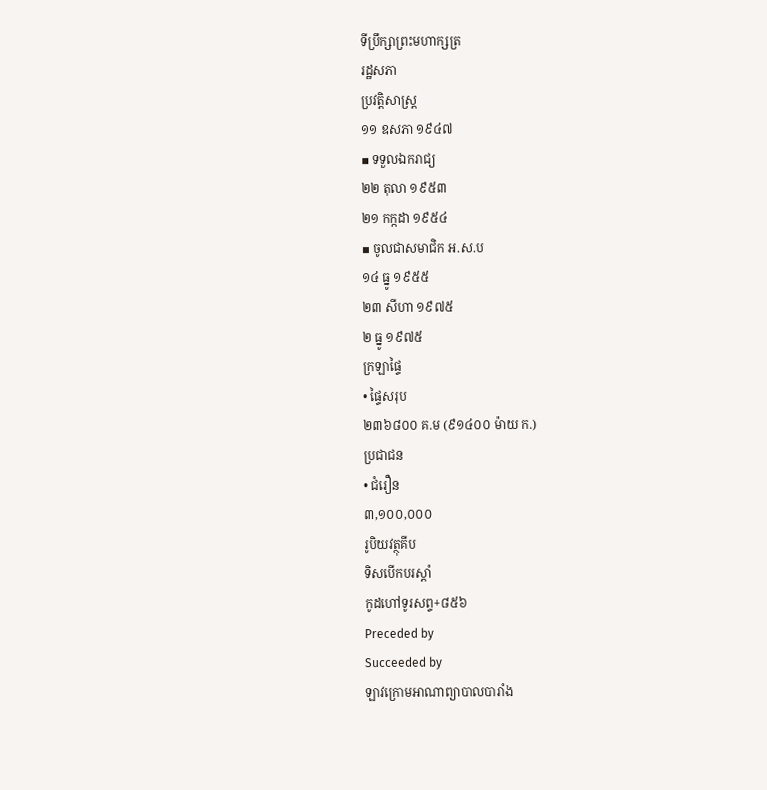ទីប្រឹក្សាព្រះមហាក្សត្រ
រដ្ឋសភា
ប្រវត្តិសាស្រ្ត
១១ ឧសភា ១៩៤៧
▪ ទទួលឯករាជ្យ
២២ តុលា ១៩៥៣
២១ កក្កដា ១៩៥៤
▪ ចូលជាសមាជិក អ.ស.ប
១៤ ធ្នូ ១៩៥៥
២៣ សីហា ១៩៧៥
២ ធ្នូ ១៩៧៥
ក្រឡាផ្ទៃ
• ផ្ទៃសរុប
២៣៦៨០០ គ.ម (៩១៤០០ ម៉ាយ ក.)
ប្រជាជន
• ជំរឿន
៣,១០០,០០០
រូបិយវត្ថុគីប
ទិសបើកបរស្តាំ
កូដហៅទូរសព្ទ+៨៥៦
Preceded by
Succeeded by
ឡាវក្រោមអាណាព្យាបាលបារាំង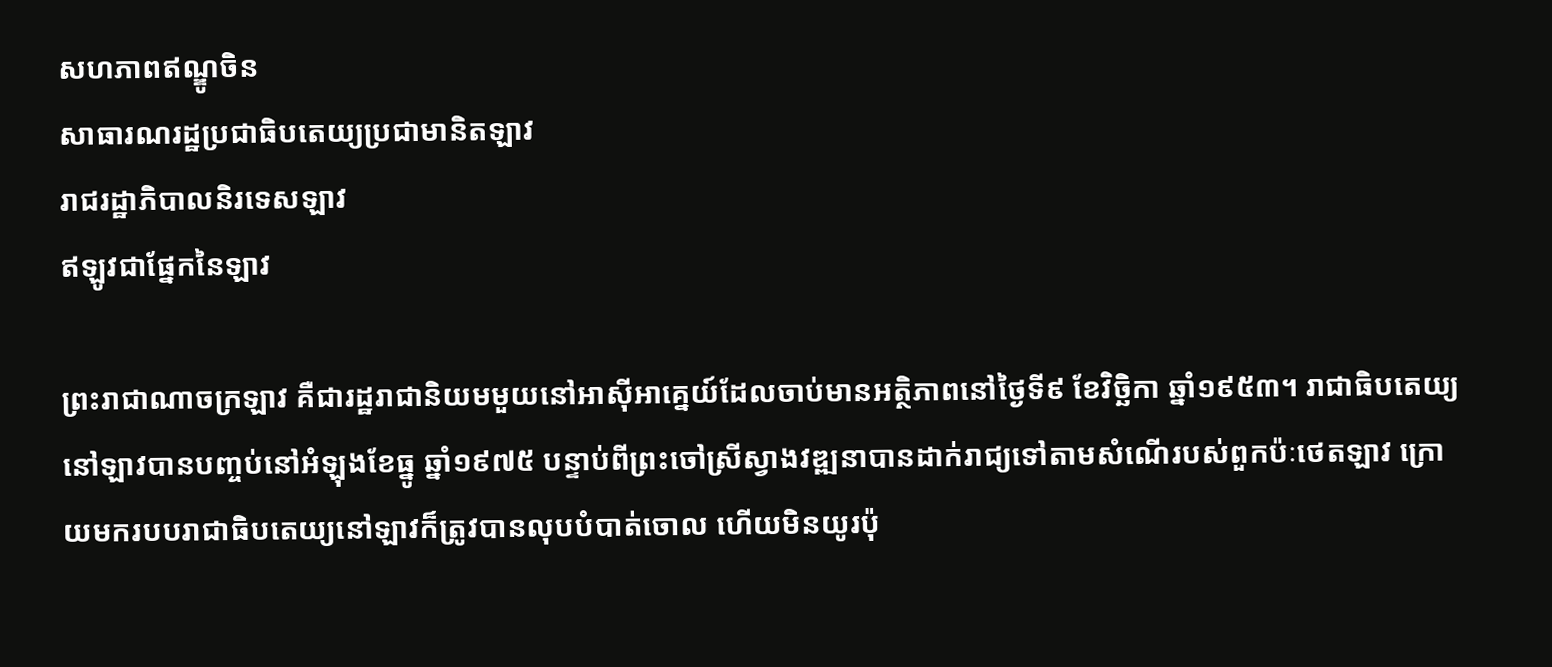សហភាពឥណ្ឌូចិន
សាធារណរដ្ឋប្រជាធិបតេយ្យប្រជាមានិតឡាវ
រាជរដ្ឋាភិបាលនិរទេសឡាវ
ឥឡូវជាផ្នែកនៃឡាវ

ព្រះរាជាណាចក្រឡាវ គឺជារដ្ឋរាជានិយមមួយនៅអាស៊ីអាគ្នេយ៍ដែលចាប់មានអត្ថិភាពនៅថ្ងៃទី៩ ខែវិច្ឆិកា ឆ្នាំ១៩៥៣។ រាជាធិបតេយ្យនៅឡាវបានបញ្ចប់នៅអំឡុងខែធ្នូ ឆ្នាំ១៩៧៥ បន្ទាប់ពីព្រះចៅស្រីស្វាងវឌ្ឍនាបានដាក់រាជ្យទៅតាមសំណើរបស់ពួកប៉ៈថេតឡាវ ក្រោយមករបបរាជាធិបតេយ្យនៅឡាវក៏ត្រូវបានលុបបំបាត់ចោល ហើយមិនយូរប៉ុ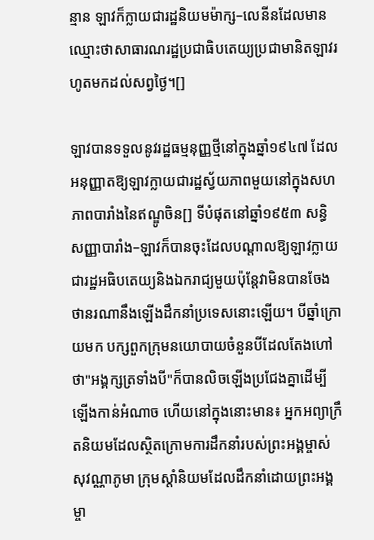ន្មាន ឡាវក៏ក្លាយជារដ្ឋនិយមម៉ាក្ស–លេនីនដែលមានឈ្មោះថាសាធារណរដ្ឋប្រជាធិបតេយ្យប្រជាមានិតឡាវរហូតមកដល់សព្វថ្ងៃ។[]

ឡាវបានទទួលនូវរដ្ឋធម្មនុញ្ញថ្មីនៅក្នុងឆ្នាំ១៩៤៧ ដែលអនុញ្ញាតឱ្យឡាវក្លាយជារដ្ឋស្វ័យភាពមួយនៅក្នុងសហភាពបារាំងនៃឥណ្ឌូចិន[] ទីបំផុតនៅឆ្នាំ១៩៥៣ សន្ធិសញ្ញាបារាំង–ឡាវក៏បានចុះដែលបណ្តាលឱ្យឡាវក្លាយជារដ្ឋអធិបតេយ្យនិងឯករាជ្យមួយប៉ុន្តែវាមិនបានចែងថានរណានឹងឡើងដឹកនាំប្រទេសនោះឡើយ។ បីឆ្នាំក្រោយមក បក្សពួកក្រុមនយោបាយចំនួនបីដែលតែងហៅថា"អង្គក្សត្រទាំងបី"ក៏បានលិចឡើងប្រជែងគ្នាដើម្បីឡើងកាន់អំណាច ហើយនៅក្នុងនោះមាន៖ អ្នកអព្យាក្រឹតនិយមដែលស្ថិតក្រោមការដឹកនាំរបស់ព្រះអង្គម្ចាស់សុវណ្ណាភូមា ក្រុមស្តាំនិយមដែលដឹកនាំដោយព្រះអង្គម្ចា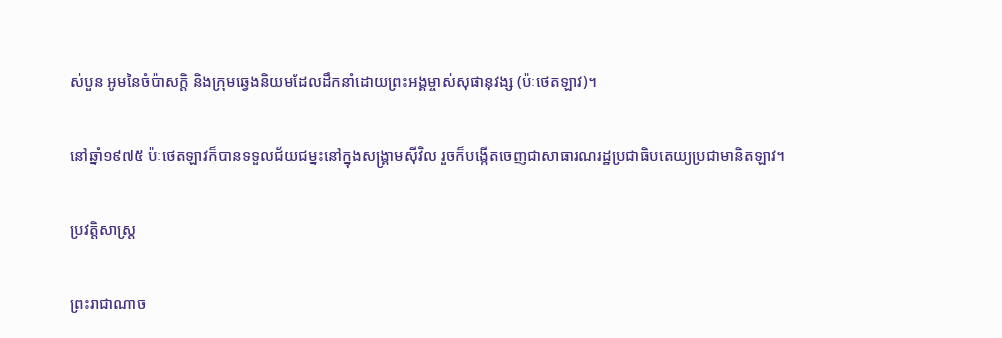ស់បួន អូមនៃចំប៉ាសក្តិ និងក្រុមឆ្វេងនិយមដែលដឹកនាំដោយព្រះអង្គម្ចាស់សុផានុវង្ស (ប៉ៈថេតឡាវ)។

នៅឆ្នាំ១៩៧៥ ប៉ៈថេតឡាវក៏បានទទួលជ័យជម្នះនៅក្នុងសង្គ្រាមស៊ីវិល រួចក៏បង្កើតចេញជាសាធារណរដ្ឋប្រជាធិបតេយ្យប្រជាមានិតឡាវ។

ប្រវត្តិសាស្ត្រ

ព្រះរាជាណាច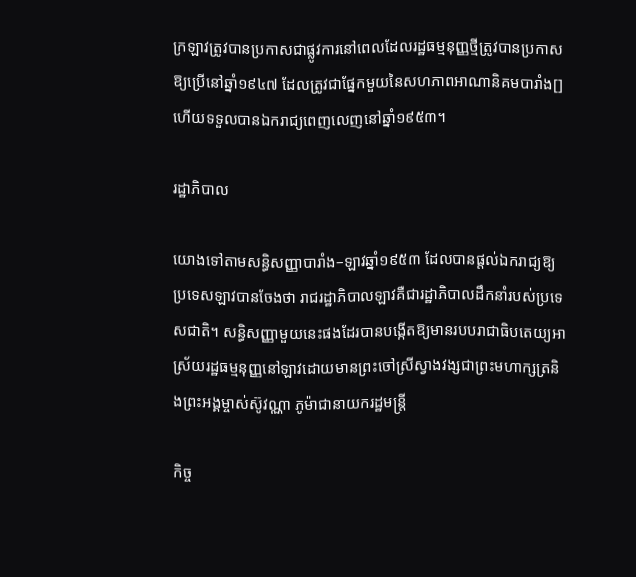ក្រឡាវត្រូវបានប្រកាសជាផ្លូវការនៅពេលដែលរដ្ឋធម្មនុញ្ញថ្មីត្រូវបានប្រកាសឱ្យប្រើនៅឆ្នាំ១៩៤៧ ដែលត្រូវជាផ្នែកមួយនៃសហភាពអាណានិគមបារាំង[] ហើយទទួលបានឯករាជ្យពេញលេញនៅឆ្នាំ១៩៥៣។

រដ្ឋាភិបាល

យោងទៅតាមសន្ធិសញ្ញាបារាំង–ឡាវឆ្នាំ១៩៥៣ ដែលបានផ្តល់ឯករាជ្យឱ្យប្រទេសឡាវបានចែងថា រាជរដ្ឋាភិបាលឡាវគឺជារដ្ឋាភិបាលដឹកនាំរបស់ប្រទេសជាតិ។ សន្ធិសញ្ញាមួយនេះផងដែរបានបង្កើតឱ្យមានរបបរាជាធិបតេយ្យអាស្រ័យរដ្ឋធម្មនុញ្ញនៅឡាវដោយមានព្រះចៅស្រីស្វាងវង្សជាព្រះមហាក្សត្រនិងព្រះអង្គម្ចាស់ស៊ូវណ្ណា ភូម៉ាជានាយករដ្ឋមន្រ្តី

កិច្ច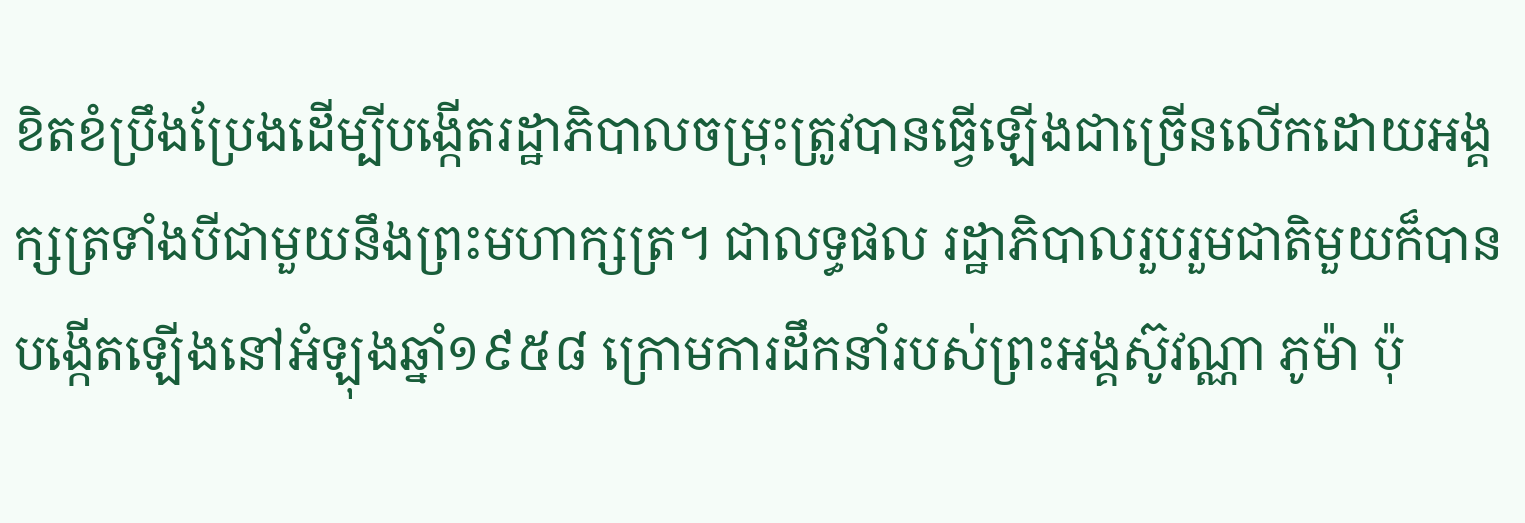ខិតខំប្រឹងប្រែងដើម្បីបង្កើតរដ្ឋាភិបាលចម្រុះត្រូវបានធ្វើឡើងជាច្រើនលើកដោយអង្គក្សត្រទាំងបីជាមួយនឹងព្រះមហាក្សត្រ។ ជាលទ្ធផល រដ្ឋាភិបាលរួបរួមជាតិមួយក៏បានបង្កើតឡើងនៅអំឡុងឆ្នាំ១៩៥៨ ក្រោមការដឹកនាំរបស់ព្រះអង្គស៊ូវណ្ណា ភូម៉ា ប៉ុ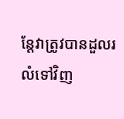ន្តែវាត្រូវបានដួលរលំទៅវិញ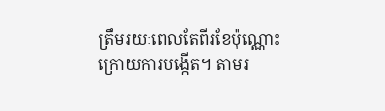ត្រឹមរយៈពេលតែពីរខែប៉ុណ្ណោះក្រោយការបង្កើត។ តាមរ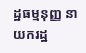ដ្ឋធម្មនុញ្ញ នាយករដ្ឋ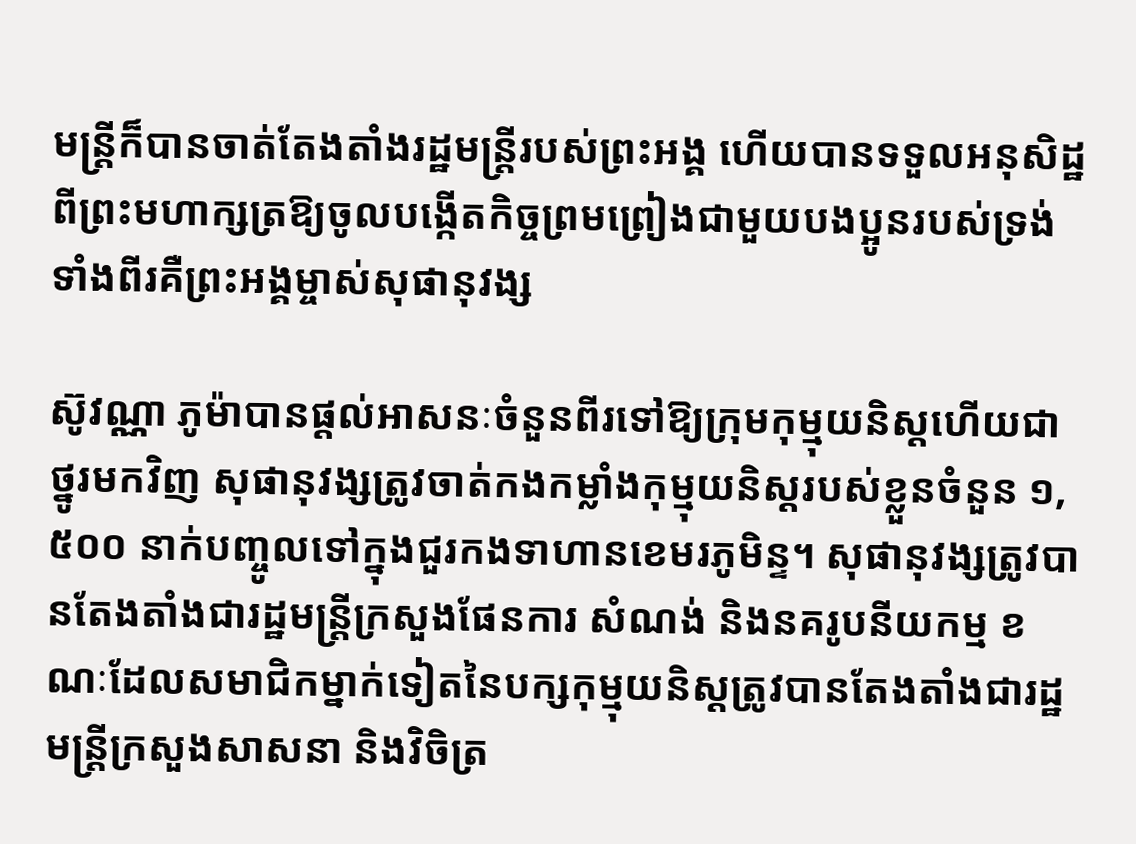មន្រ្តីក៏បានចាត់តែងតាំងរដ្ឋមន្រ្តីរបស់ព្រះអង្គ ហើយបានទទួលអនុសិដ្ឋពីព្រះមហាក្សត្រឱ្យចូលបង្កើតកិច្ចព្រមព្រៀងជាមួយបងប្អូនរបស់ទ្រង់ទាំងពីរគឺព្រះអង្គម្ចាស់សុផានុវង្ស

ស៊ូវណ្ណា ភូម៉ាបានផ្តល់អាសនៈចំនួនពីរទៅឱ្យក្រុមកុម្មុយនិស្តហើយជាថ្នូរមកវិញ សុផានុវង្សត្រូវចាត់កងកម្លាំងកុម្មុយនិស្តរបស់ខ្លួនចំនួន ១,៥០០ នាក់បញ្ចូលទៅក្នុងជួរកងទាហានខេមរភូមិន្ទ។ សុផានុវង្សត្រូវបានតែងតាំងជារដ្ឋមន្រ្តីក្រសួងផែនការ សំណង់ និងនគរូបនីយកម្ម ខណៈដែលសមាជិកម្នាក់ទៀតនៃបក្សកុម្មុយនិស្តត្រូវបានតែងតាំងជារដ្ឋមន្រ្តីក្រសួងសាសនា និងវិចិត្រ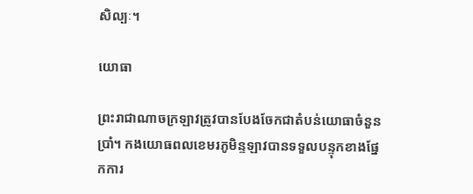សិល្បៈ។

យោធា

ព្រះរាជាណាចក្រឡាវត្រូវបានបែងចែកជាតំបន់យោធាចំនួនប្រាំ។ កងយោធពលខេមរភូមិន្ទឡាវបានទទួលបន្ទុកខាងផ្នែកការ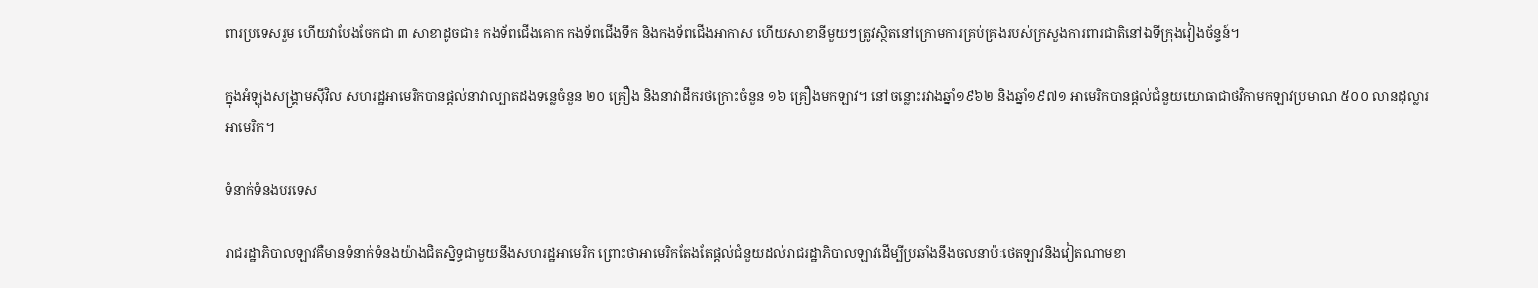ពារប្រទេសរួម ហើយវាបែងចែកជា ៣ សាខាដូចជា៖ កងទ័ពជើងគោក កងទ័ពជើងទឹក និងកងទ័ពជើងអាកាស ហើយសាខានីមួយៗត្រូវស្ថិតនៅក្រោមការគ្រប់គ្រងរបស់ក្រសួងការពារជាតិនៅឯទីក្រុងវៀងច័ន្ទន៍។

ក្នុងអំឡុងសង្គ្រាមស៊ីវិល សហរដ្ឋអាមេរិកបានផ្តល់នាវាល្បាតដងទន្លេចំនួន ២០ គ្រឿង និងនាវាដឹករថក្រោះចំនួន ១៦ គ្រឿងមកឡាវ។ នៅចន្លោះរវាងឆ្នាំ១៩៦២ និងឆ្នាំ១៩៧១ អាមេរិកបានផ្តល់ជំនួយយោធាជាថវិកាមកឡាវប្រមាណ ៥០០ លានដុល្លារអាមេរិក។

ទំនាក់ទំនងបរទេស

រាជរដ្ឋាភិបាលឡាវគឺមានទំនាក់ទំនងយ៉ាងជិតស្និទ្ធជាមួយនឹងសហរដ្ឋអាមេរិក ព្រោះថាអាមេរិកតែងតែផ្តល់ជំនួយដល់រាជរដ្ឋាភិបាលឡាវដើម្បីប្រឆាំងនឹងចលនាប៉ៈថេតឡាវនិងវៀតណាមខា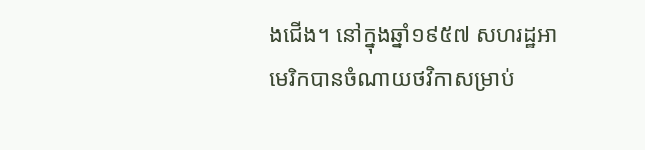ងជើង។ នៅក្នុងឆ្នាំ១៩៥៧ សហរដ្ឋអាមេរិកបានចំណាយថវិកាសម្រាប់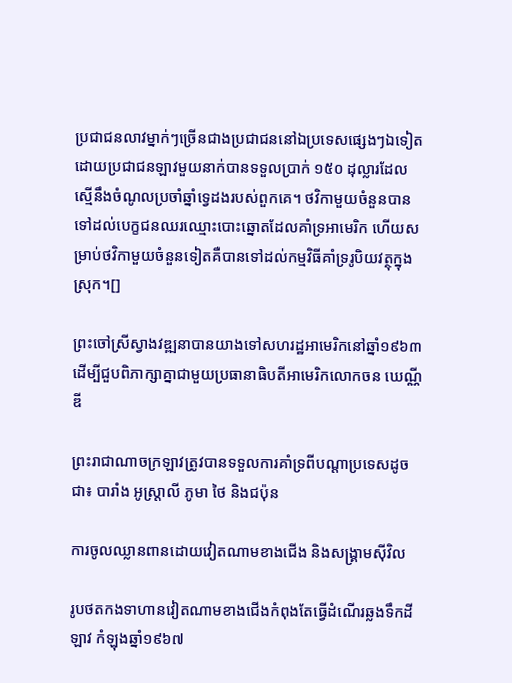ប្រជាជនលាវម្នាក់ៗច្រើនជាងប្រជាជននៅឯប្រទេសផ្សេងៗឯទៀតដោយប្រជាជនឡាវមួយនាក់បានទទួលប្រាក់ ១៥០ ដុល្លារដែលស្មើនឹងចំណូលប្រចាំឆ្នាំទ្វេដងរបស់ពួកគេ។ ថវិកាមួយចំនួនបានទៅដល់បេក្ខជនឈរឈ្មោះបោះឆ្នោតដែលគាំទ្រអាមេរិក ហើយសម្រាប់ថវិកាមួយចំនួនទៀតគឺបានទៅដល់កម្មវិធីគាំទ្ររូបិយវត្ថុក្នុងស្រុក។[]

ព្រះចៅស្រីស្វាងវឌ្ឍនាបានយាងទៅសហរដ្ឋអាមេរិកនៅឆ្នាំ១៩៦៣ ដើម្បីជួបពិភាក្សាគ្នាជាមួយប្រធានាធិបតីអាមេរិកលោកចន ឃេណ្ណីឌី

ព្រះរាជាណាចក្រឡាវត្រូវបានទទួលការគាំទ្រពីបណ្តាប្រទេសដូចជា៖ បារាំង អូស្ត្រាលី ភូមា ថៃ និងជប៉ុន

ការចូលឈ្លានពានដោយវៀតណាមខាងជើង និងសង្គ្រាមស៊ីវិល

រូបថតកងទាហានវៀតណាមខាងជើងកំពុងតែធ្វើដំណើរឆ្លងទឹកដីឡាវ កំឡុងឆ្នាំ១៩៦៧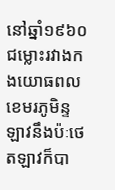នៅឆ្នាំ១៩៦០ ជម្លោះរវាងកងយោធពលខេមរភូមិន្ទឡាវនឹងប៉ៈថេតឡាវក៏បា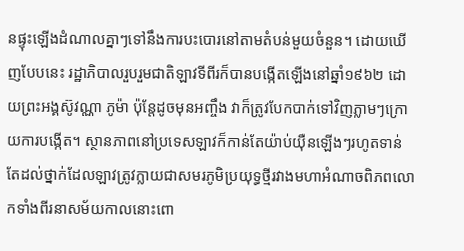នផ្ទុះឡើងដំណាលគ្នាៗទៅនឹងការបះបោរនៅតាមតំបន់មួយចំនួន។ ដោយឃើញបែបនេះ រដ្ឋាភិបាលរួបរួមជាតិឡាវទីពីរក៏បានបង្កើតឡើងនៅឆ្នាំ១៩៦២ ដោយព្រះអង្គស៊ូវណ្ណា ភូម៉ា ប៉ុន្តែដូចមុនអញ្ចឹង វាក៏ត្រូវបែកបាក់ទៅវិញភ្លាមៗក្រោយការបង្កើត។ ស្ថានភាពនៅប្រទេសឡាវក៏កាន់តែយ៉ាប់យ៉ឺនឡើងៗរហូតទាន់តែដល់ថ្នាក់ដែលឡាវត្រូវក្លាយជាសមរភូមិប្រយុទ្ធថ្មីរវាងមហាអំណាចពិភពលោកទាំងពីរនាសម័យកាលនោះពោ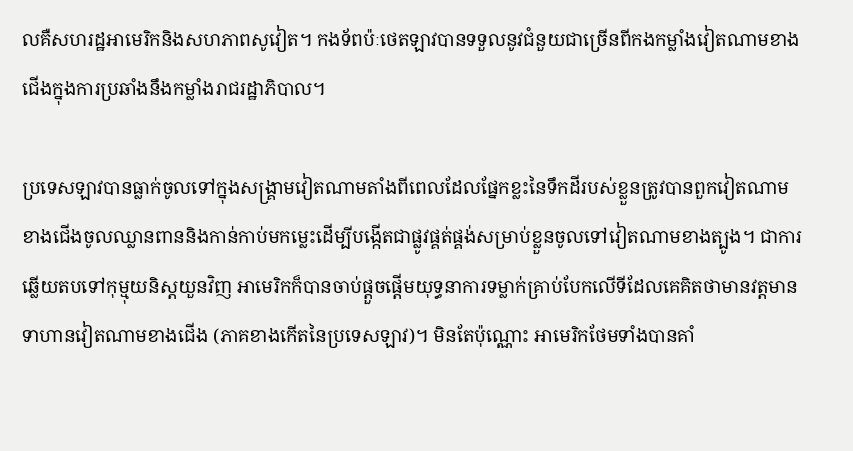លគឺសហរដ្ឋអាមេរិកនិងសហភាពសូវៀត។ កងទ័ពប៉ៈថេតឡាវបានទទួលនូវជំនួយជាច្រើនពីកងកម្លាំងវៀតណាមខាងជើងក្នុងការប្រឆាំងនឹងកម្លាំងរាជរដ្ឋាភិបាល។

ប្រទេសឡាវបានធ្លាក់ចូលទៅក្នុងសង្គ្រាមវៀតណាមតាំងពីពេលដែលផ្នែកខ្លះនៃទឹកដីរបស់ខ្លួនត្រូវបានពួកវៀតណាមខាងជើងចូលឈ្លានពាននិងកាន់កាប់មកម្លេះដើម្បីបង្កើតជាផ្លូវផ្គត់ផ្គង់សម្រាប់ខ្លួនចូលទៅវៀតណាមខាងត្បូង។ ជាការឆ្លើយតបទៅកុម្មុយនិស្តយួនវិញ អាមេរិកក៏បានចាប់ផ្តួចផ្តើមយុទ្ធនាការទម្លាក់គ្រាប់បែកលើទីដែលគេគិតថាមានវត្តមានទាហានវៀតណាមខាងជើង (ភាគខាងកើតនៃប្រទេសឡាវ)។ មិនតែប៉ុណ្ណោះ អាមេរិកថែមទាំងបានគាំ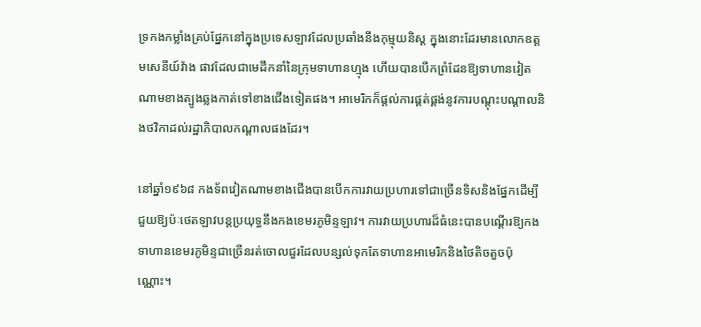ទ្រកងកម្លាំងគ្រប់ផ្នែកនៅក្នុងប្រទេសឡាវដែលប្រឆាំងនឹងកុម្មុយនិស្ត ក្នុងនោះដែរមានលោកឧត្តមសេនីយ៍វ៉ាង ផាវដែលជាមេដឹកនាំនៃក្រុមទាហានហ្មុង ហើយបានបើកព្រំដែនឱ្យទាហានវៀតណាមខាងត្បូងឆ្លងកាត់ទៅខាងជើងទៀតផង។ អាមេរិកក៏ផ្តល់ការផ្គត់ផ្គង់នូវការបណ្តុះបណ្តាលនិងថវិកាដល់រដ្ឋាភិបាលកណ្តាលផងដែរ។

នៅឆ្នាំ១៩៦៨ កងទ័ពវៀតណាមខាងជើងបានបើកការវាយប្រហារទៅជាច្រើនទិសនិងផ្នែកដើម្បីជួយឱ្យប៉ៈថេតឡាវបន្តប្រយុទ្ធនឹងកងខេមរភូមិន្ទឡាវ។ ការវាយប្រហារដ៏ធំនេះបានបណ្តើរឱ្យកងទាហានខេមរភូមិន្ទជាច្រើនរត់ចោលជួរដែលបន្សល់ទុកតែទាហានអាមេរិកនិងថៃតិចតួចប៉ុណ្ណោះ។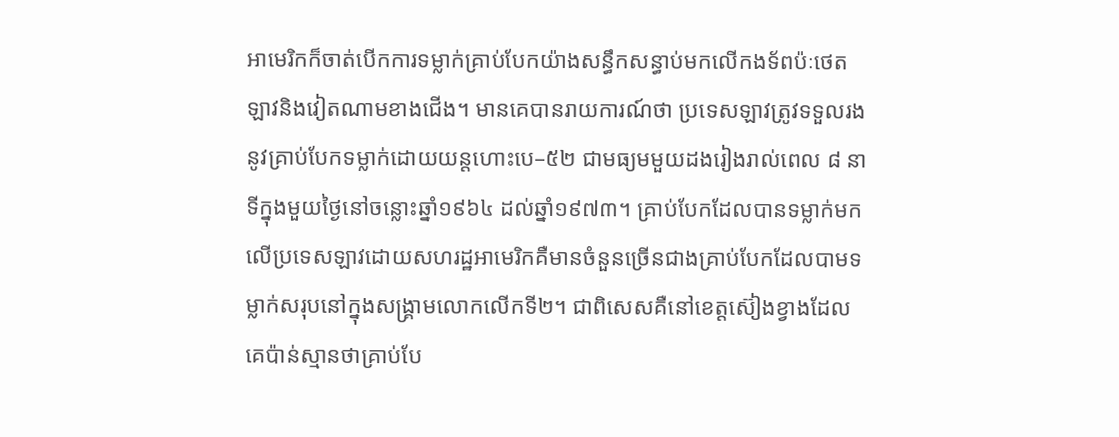អាមេរិកក៏ចាត់បើកការទម្លាក់គ្រាប់បែកយ៉ាងសន្ធឹកសន្ធាប់មកលើកងទ័ពប៉ៈថេតឡាវនិងវៀតណាមខាងជើង។ មានគេបានរាយការណ៍ថា ប្រទេសឡាវត្រូវទទួលរងនូវគ្រាប់បែកទម្លាក់ដោយយន្តហោះបេ–៥២ ជាមធ្យមមួយដងរៀងរាល់ពេល ៨ នាទីក្នុងមួយថ្ងៃនៅចន្លោះឆ្នាំ១៩៦៤ ដល់ឆ្នាំ១៩៧៣។ គ្រាប់បែកដែលបានទម្លាក់មកលើប្រទេសឡាវដោយសហរដ្ឋអាមេរិកគឺមានចំនួនច្រើនជាងគ្រាប់បែកដែលបាមទម្លាក់សរុបនៅក្នុងសង្គ្រាមលោកលើកទី២។ ជាពិសេសគឺនៅខេត្តស៊ៀងខ្វាងដែលគេប៉ាន់ស្មានថាគ្រាប់បែ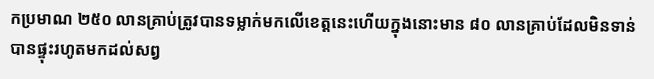កប្រមាណ ២៥០ លានគ្រាប់ត្រូវបានទម្លាក់មកលើខេត្តនេះហើយក្នុងនោះមាន ៨០ លានគ្រាប់ដែលមិនទាន់បានផ្ទុះរហូតមកដល់សព្វ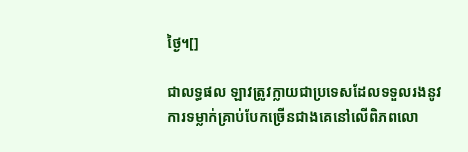ថ្ងៃ។[]

ជាលទ្ធផល ឡាវត្រូវក្លាយជាប្រទេសដែលទទួលរងនូវការទម្លាក់គ្រាប់បែកច្រើនជាងគេនៅលើពិភពលោ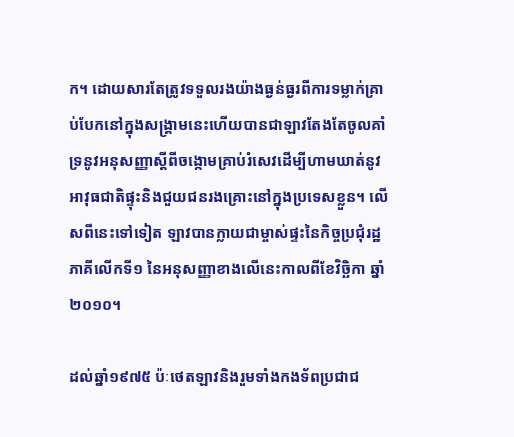ក។ ដោយសារតែត្រូវទទួលរងយ៉ាងធ្ងន់ធ្ងរពីការទម្លាក់គ្រាប់បែកនៅក្នុងសង្គ្រាមនេះហើយបានជាឡាវតែងតែចូលគាំទ្រនូវអនុសញ្ញាស្តីពីចង្កោមគ្រាប់រំសេវដើម្បីហាមឃាត់នូវអាវុធជាតិផ្ទុះនិងជួយជនរងគ្រោះនៅក្នុងប្រទេសខ្លួន។ លើសពីនេះទៅទៀត ឡាវបានក្លាយជាម្ចាស់ផ្ទះនៃកិច្ចប្រជុំរដ្ឋភាគីលើកទី១ នៃអនុសញ្ញាខាងលើនេះកាលពីខែវិច្ឆិកា ឆ្នាំ២០១០។

ដល់ឆ្នាំ១៩៧៥ ប៉ៈថេតឡាវនិងរួមទាំងកងទ័ពប្រជាជ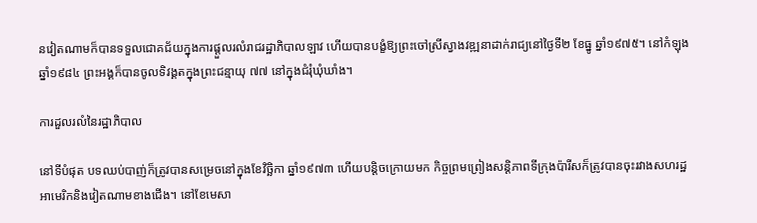នវៀតណាមក៏បានទទួលជោគជ័យក្នុងការផ្តួលរលំរាជរដ្ឋាភិបាលឡាវ ហើយបានបង្ខំឱ្យព្រះចៅស្រីស្វាងវឌ្ឍនាដាក់រាជ្យនៅថ្ងៃទី២ ខែធ្នូ ឆ្នាំ១៩៧៥។ នៅកំឡុងឆ្នាំ១៩៨៤ ព្រះអង្គក៏បានចូលទិវង្គតក្នុងព្រះជន្មាយុ ៧៧ នៅក្នុងជំរុំឃុំឃាំង។

ការដួលរលំនៃរដ្ឋាភិបាល

នៅទីបំផុត បទឈប់បាញ់ក៏ត្រូវបានសម្រេចនៅក្នុងខែវិច្ឆិកា ឆ្នាំ១៩៧៣ ហើយបន្តិចក្រោយមក កិច្ចព្រមព្រៀងសន្តិភាពទីក្រុងប៉ារីសក៏ត្រូវបានចុះរវាងសហរដ្ឋអាមេរិកនិងវៀតណាមខាងជើង។ នៅខែមេសា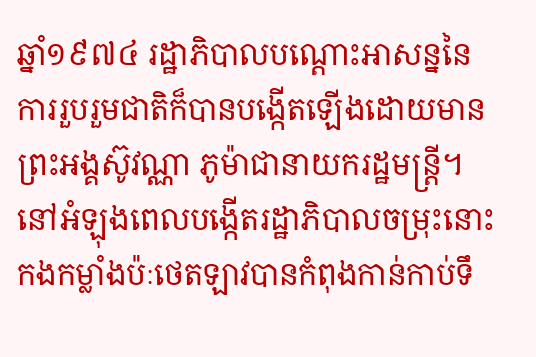ឆ្នាំ១៩៧៤ រដ្ឋាភិបាលបណ្តោះអាសន្ននៃការរួបរួមជាតិក៏បានបង្កើតឡើងដោយមានព្រះអង្គស៊ូវណ្ណា ភូម៉ាជានាយករដ្ឋមន្ត្រី។ នៅអំឡុងពេលបង្កើតរដ្ឋាភិបាលចម្រុះនោះ កងកម្លាំងប៉ៈថេតឡាវបានកំពុងកាន់កាប់ទឹ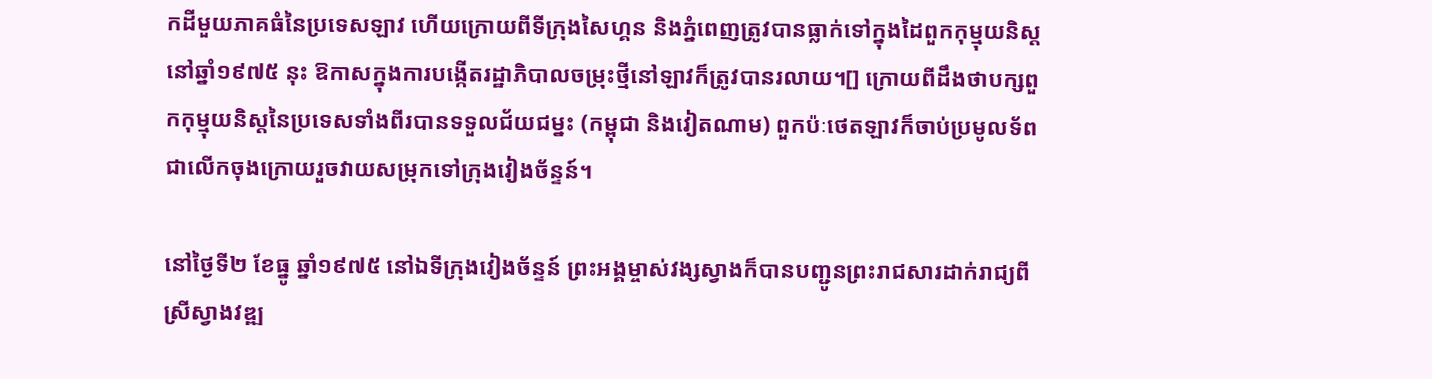កដីមួយភាគធំនៃប្រទេសឡាវ ហើយក្រោយពីទីក្រុងសៃហ្គន និងភ្នំពេញត្រូវបានធ្លាក់ទៅក្នុងដៃពួកកុម្មុយនិស្តនៅឆ្នាំ១៩៧៥ នុះ ឱកាសក្នុងការបង្កើតរដ្ឋាភិបាលចម្រុះថ្មីនៅឡាវក៏ត្រូវបានរលាយ។[] ក្រោយពីដឹងថាបក្សពួកកុម្មុយនិស្តនៃប្រទេសទាំងពីរបានទទួលជ័យជម្នះ (កម្ពុជា និងវៀតណាម) ពួកប៉ៈថេតឡាវក៏ចាប់ប្រមូលទ័ពជាលើកចុងក្រោយរួចវាយសម្រុកទៅក្រុងវៀងច័ន្ទន៍។

នៅថ្ងៃទី២ ខែធ្នូ ឆ្នាំ១៩៧៥ នៅឯទីក្រុងវៀងច័ន្ទន៍ ព្រះអង្គម្ចាស់វង្សស្វាងក៏បានបញ្ជូនព្រះរាជសារដាក់រាជ្យពីស្រីស្វាងវឌ្ឍ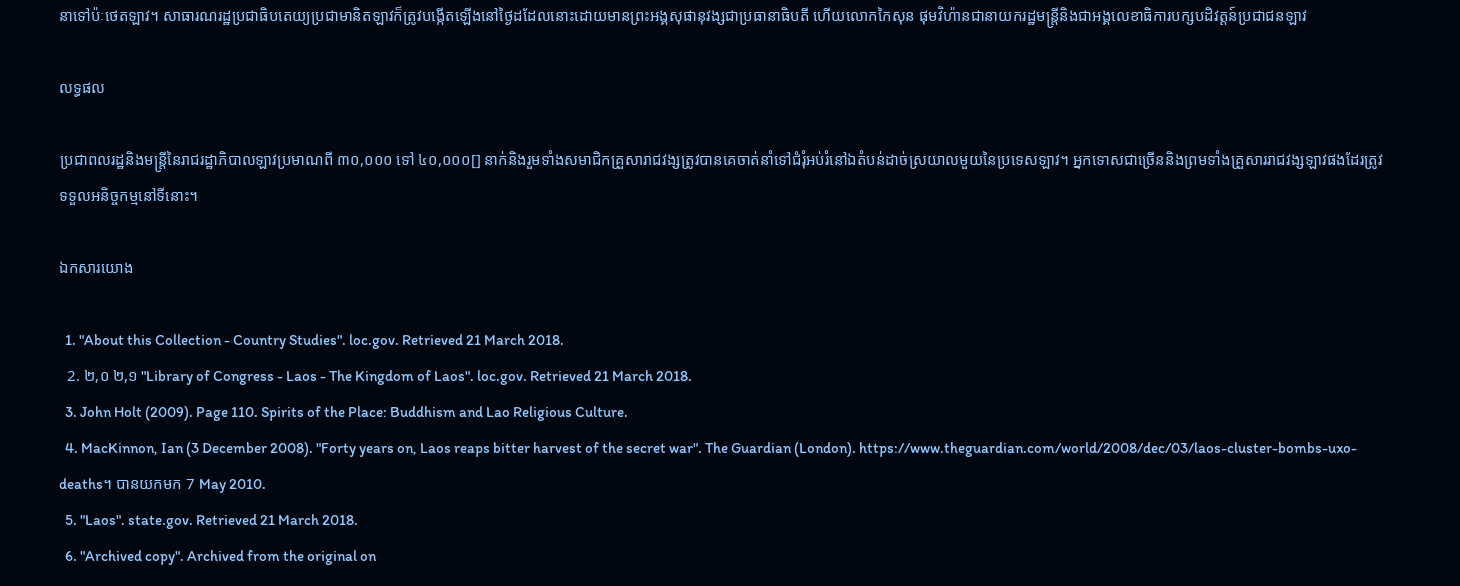នាទៅប៉ៈថេតឡាវ។ សាធារណរដ្ឋប្រជាធិបតេយ្យប្រជាមានិតឡាវក៏ត្រូវបង្កើតឡើងនៅថ្ងៃដដែលនោះដោយមានព្រះអង្គសុផានុវង្សជាប្រធានាធិបតី ហើយលោកកៃសុន ផុមវិហ៉ានជានាយករដ្ឋមន្ត្រីនិងជាអង្គលេខាធិការបក្សបដិវត្តន៍ប្រជាជនឡាវ

លទ្ធផល

ប្រជាពលរដ្ឋនិងមន្ត្រីនៃរាជរដ្ឋាភិបាលឡាវប្រមាណពី ៣០,០០០ ទៅ ៤០,០០០[] នាក់និងរួមទាំងសមាជិកគ្រួសារាជវង្សត្រូវបានគេចាត់នាំទៅជំរុំអប់រំនៅឯតំបន់ដាច់ស្រយាលមួយនៃប្រទេសឡាវ។ អ្នកទោសជាច្រើននិងព្រមទាំងគ្រួសាររាជវង្សឡាវផងដែរត្រូវទទួលអនិច្ចកម្មនៅទីនោះ។

ឯកសារយោង

  1. "About this Collection - Country Studies". loc.gov. Retrieved 21 March 2018.
  2. ២,០ ២,១ "Library of Congress - Laos - The Kingdom of Laos". loc.gov. Retrieved 21 March 2018.
  3. John Holt (2009). Page 110. Spirits of the Place: Buddhism and Lao Religious Culture.
  4. MacKinnon, Ian (3 December 2008). "Forty years on, Laos reaps bitter harvest of the secret war". The Guardian (London). https://www.theguardian.com/world/2008/dec/03/laos-cluster-bombs-uxo-deaths។ បានយកមក 7 May 2010.
  5. "Laos". state.gov. Retrieved 21 March 2018.
  6. "Archived copy". Archived from the original on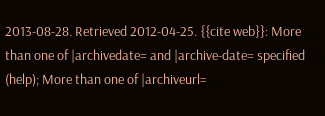2013-08-28. Retrieved 2012-04-25. {{cite web}}: More than one of |archivedate= and |archive-date= specified (help); More than one of |archiveurl=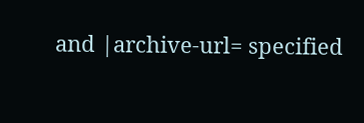and |archive-url= specified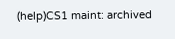(help)CS1 maint: archived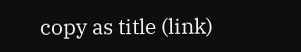copy as title (link)